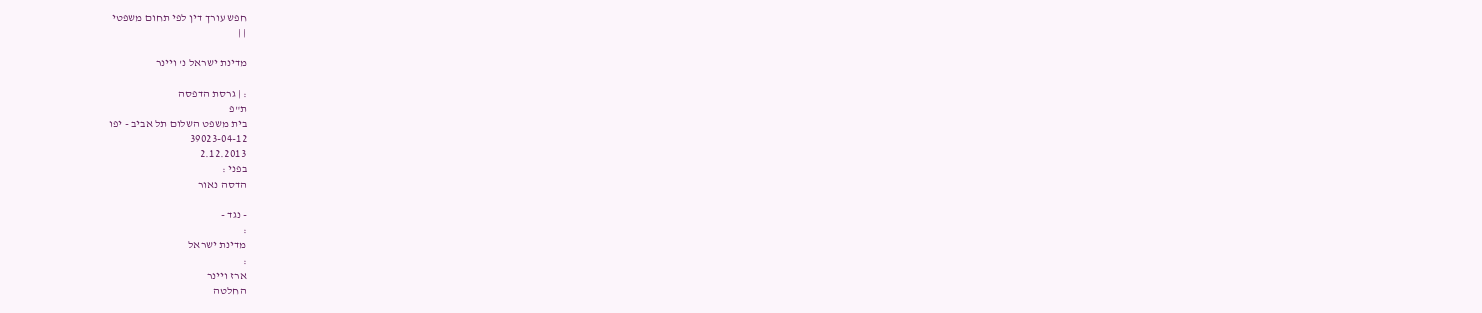חפש עורך דין לפי תחום משפטי
| |

מדינת ישראל נ' ויינר

: | גרסת הדפסה
ת"פ
בית משפט השלום תל אביב - יפו
39023-04-12
2.12.2013
בפני :
הדסה נאור

- נגד -
:
מדינת ישראל
:
ארז ויינר
החלטה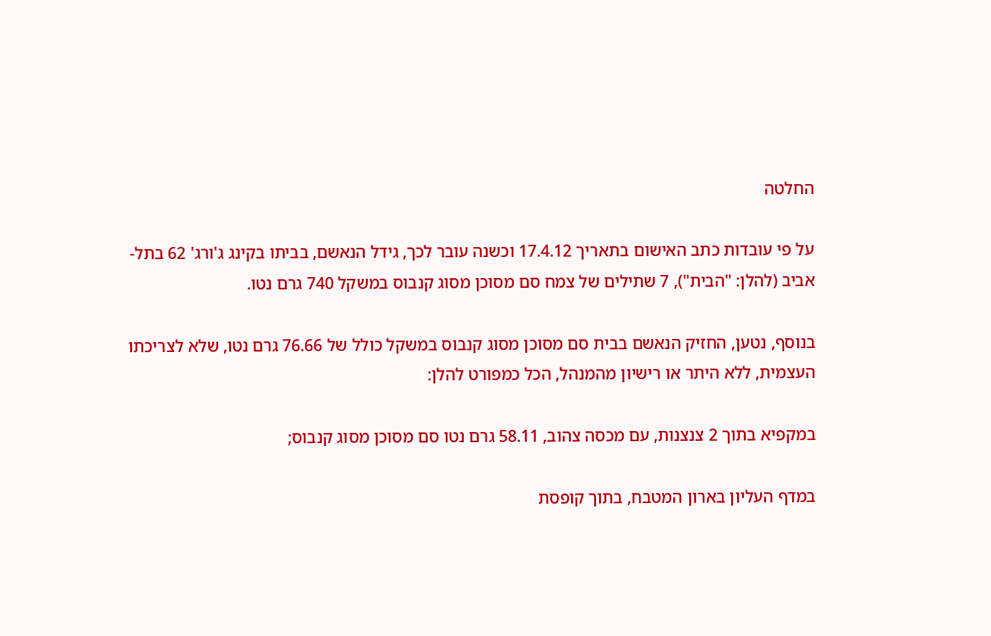החלטה

על פי עובדות כתב האישום בתאריך 17.4.12 וכשנה עובר לכך, גידל הנאשם, בביתו בקינג ג'ורג' 62 בתל-אביב (להלן: "הבית"), 7 שתילים של צמח סם מסוכן מסוג קנבוס במשקל 740 גרם נטו.

בנוסף, נטען, החזיק הנאשם בבית סם מסוכן מסוג קנבוס במשקל כולל של 76.66 גרם נטו, שלא לצריכתו העצמית, ללא היתר או רישיון מהמנהל, הכל כמפורט להלן:

במקפיא בתוך 2 צנצנות, עם מכסה צהוב, 58.11 גרם נטו סם מסוכן מסוג קנבוס;

במדף העליון בארון המטבח, בתוך קופסת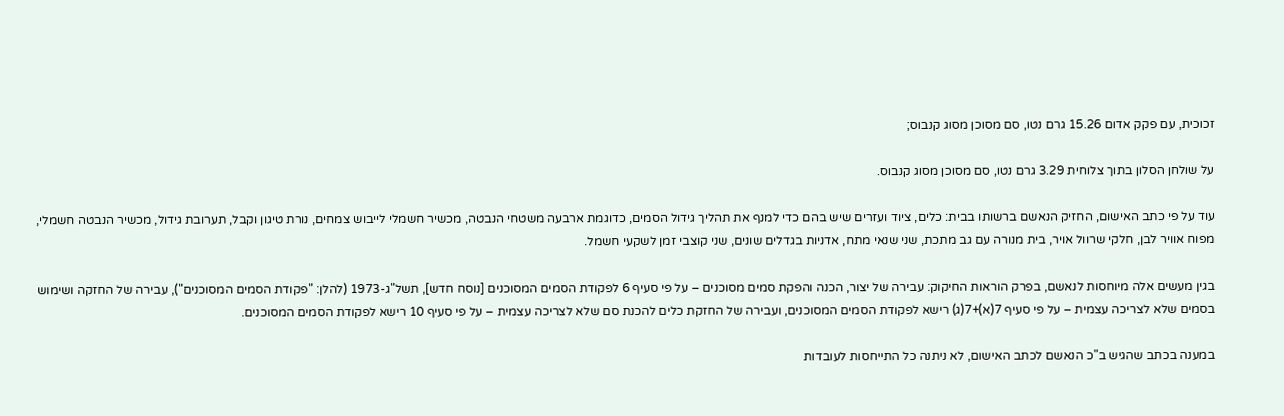זכוכית, עם פקק אדום 15.26 גרם נטו, סם מסוכן מסוג קנבוס;

על שולחן הסלון בתוך צלוחית 3.29 גרם נטו, סם מסוכן מסוג קנבוס.

עוד על פי כתב האישום, החזיק הנאשם ברשותו בבית: כלים, ציוד ועזרים שיש בהם כדי למנף את תהליך גידול הסמים, כדוגמת ארבעה משטחי הנבטה, מכשיר חשמלי לייבוש צמחים, נורת טיגון וקבל, תערובת גידול, מכשיר הנבטה חשמלי, מפוח אוויר לבן, חלקי שרוול אויר, בית מנורה עם גב מתכת, שני שנאי מתח, אדניות בגדלים שונים, שני קוצבי זמן לשקעי חשמל.

בגין מעשים אלה מיוחסות לנאשם, בפרק הוראות החיקוק: עבירה של יצור, הכנה והפקת סמים מסוכנים – על פי סעיף 6 לפקודת הסמים המסוכנים [נוסח חדש], תשל"ג-1973 (להלן: "פקודת הסמים המסוכנים"), עבירה של החזקה ושימוש בסמים שלא לצריכה עצמית – על פי סעיף 7(א)+7(ג) רישא לפקודת הסמים המסוכנים, ועבירה של החזקת כלים להכנת סם שלא לצריכה עצמית – על פי סעיף 10 רישא לפקודת הסמים המסוכנים.

במענה בכתב שהגיש ב"כ הנאשם לכתב האישום, לא ניתנה כל התייחסות לעובדות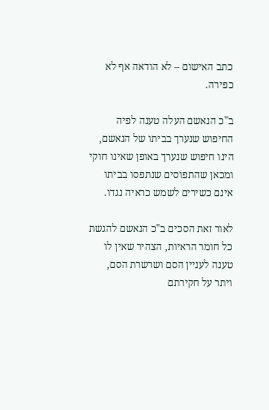כתב האישום – לא הודאה אף לא כפירה.

ב"כ הנאשם העלה טענה לפיה החיפוש שנערך בביתו של הנאשם, הינו חיפוש שנערך באופן שאינו חוקי ומכאן שהתפוסים שנתפסו בביתו אינם כשירים לשמש כראיה נגדו.

לאור זאת הסכים ב"כ הנאשם להגשת כל חומר הראיות, הצהיר שאין לו טענה לעניין הסם ושרשרת הסם, ויתר על חקירתם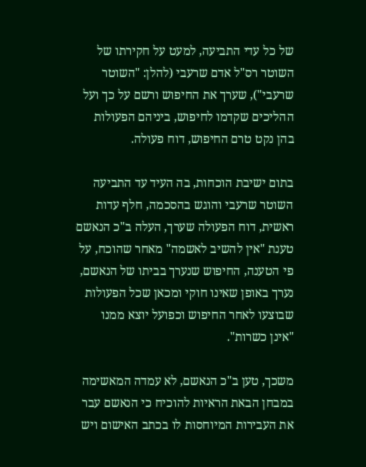של כל עדי התביעה, למעט על חקירתו של השוטר רס"ל אדם שרעבי (להלן: "השוטר שרעבי"), שערך את החיפוש ורשם על כך ועל ההליכים שקדמו לחיפוש, ביניהם הפעולות בהן נקט טרם החיפוש, דוח פעולה.

בתום ישיבת הוכחות, בה העיד עד התביעה השוטר שרעבי והוגש בהסכמה, חלף עדות ראשית, דוח הפעולה שערך, העלה ב"כ הנאשם טענת "אין להשיב לאשמה" מאחר שהוכח, על פי הטענה, החיפוש שנערך בביתו של הנאשם, נערך באופן שאינו חוקי ומכאן שכל הפעולות שבוצעו לאחר החיפוש וכפועל יוצא ממנו "אינן כשרות".

משכך, טען ב"כ הנאשם, לא עמדה המאשימה במבחן הבאת הראיות להוכיח כי הנאשם עבר את העבירות המיוחסות לו בכתב האישום ויש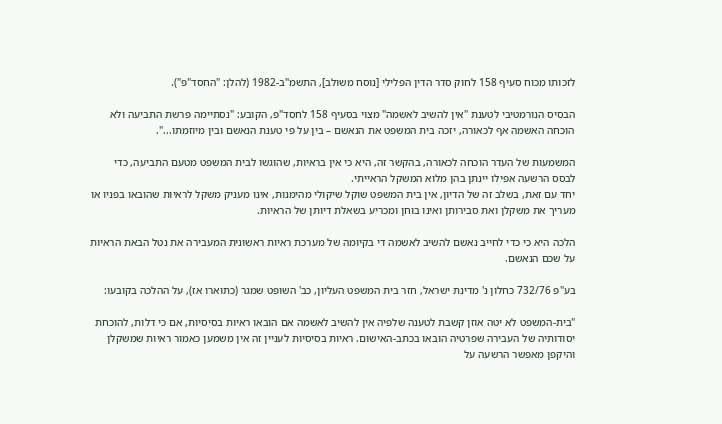לזכותו מכוח סעיף 158 לחוק סדר הדין הפלילי [נוסח משולב], התשמ"ב-1982 (להלן: "החסד"פ").

הבסיס הנורמטיבי לטענת "אין להשיב לאשמה" מצוי בסעיף 158 לחסד"פ, הקובע: "נסתיימה פרשת התביעה ולא הוכחה האשמה אף לכאורה, יזכה בית המשפט את הנאשם – בין על פי טענת הנאשם ובין מיוזמתו...".

המשמעות של העדר הוכחה לכאורה, בהקשר זה, היא כי אין בראיות, שהוגשו לבית המשפט מטעם התביעה, כדי לבסס הרשעה אפילו יינתן בהן מלוא המשקל הראייתי.
יחד עם זאת, בשלב זה של הדיון, אין בית המשפט שוקל שיקולי מהימנות, אינו מעניק משקל לראיות שהובאו בפניו או מעריך את משקלן ואת סבירותן ואינו בוחן ומכריע בשאלת דיותן של הראיות.

הלכה היא כי כדי לחייב נאשם להשיב לאשמה די בקיומה של מערכת ראיות ראשונית המעבירה את נטל הבאת הראיות על שכם הנאשם.

בע"פ 732/76 כחלון נ' מדינת ישראל, חזר בית המשפט העליון, כב' השופט שמגר (כתוארו אז), על ההלכה בקובעו:

"בית-המשפט לא יטה אוזן קשבת לטענה שלפיה אין להשיב לאשמה אם הובאו ראיות בסיסיות, אם כי דלות, להוכחת יסודותיה של העבירה שפרטיה הובאו בכתב-האישום. ראיות בסיסיות לעניין זה אין משמען כאמור ראיות שמשקלן והיקפן מאפשר הרשעה על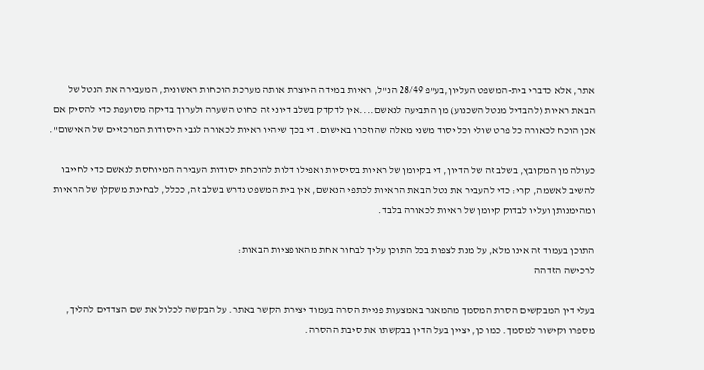אתר, אלא כדברי בית-המשפט העליון,בע"פ 28/49 הנ"ל, ראיות במידה היוצרת אותה מערכת הוכחות ראשונית, המעבירה את הנטל של הבאת ראיות (להבדיל מנטל השכנוע) מן התביעה לנאשם....אין לדקדק בשלב דיוני זה כחוט השערה ולערוך בדיקה מסועפת כדי להסיק אם אכן הוכח לכאורה כל פרט שולי וכל יסוד משני מאלה שהוזכרו באישום. די בכך שיהיו ראיות לכאורה לגבי היסודות המרכזיים של האישום".

כעולה מן המקובץ, בשלב זה של הדיון, די בקיומן של ראיות בסיסיות ואפילו דלות להוכחת יסודות העבירה המיוחסת לנאשם כדי לחייבו להשיב לאשמה, קרי: כדי להעביר את נטל הבאת הראיות לכתפי הנאשם, אין בית המשפט נדרש בשלב זה, ככלל, לבחינת משקלן של הראיות ומהימנותן ועליו לבדוק קיומן של ראיות לכאורה בלבד.

התוכן בעמוד זה אינו מלא, על מנת לצפות בכל התוכן עליך לבחור אחת מהאופציות הבאות:
לרכישה הזדהה

בעלי דין המבקשים הסרת המסמך מהמאגר באמצעות פניית הסרה בעמוד יצירת הקשר באתר. על הבקשה לכלול את שם הצדדים להליך, מספרו וקישור למסמך. כמו כן, יציין בעל הדין בבקשתו את סיבת ההסרה.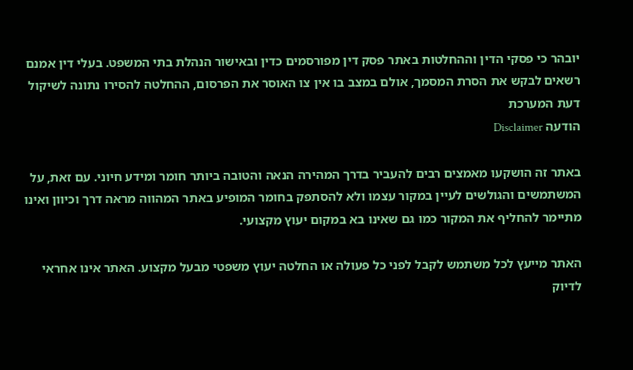יובהר כי פסקי הדין וההחלטות באתר פסק דין מפורסמים כדין ובאישור הנהלת בתי המשפט. בעלי דין אמנם רשאים לבקש את הסרת המסמך, אולם במצב בו אין צו האוסר את הפרסום, ההחלטה להסירו נתונה לשיקול דעת המערכת
הודעה Disclaimer

באתר זה הושקעו מאמצים רבים להעביר בדרך המהירה הנאה והטובה ביותר חומר ומידע חיוני. עם זאת, על המשתמשים והגולשים לעיין במקור עצמו ולא להסתפק בחומר המופיע באתר המהווה מראה דרך וכיוון ואינו מתיימר להחליף את המקור כמו גם שאינו בא במקום יעוץ מקצועי.

האתר מייעץ לכל משתמש לקבל לפני כל פעולה או החלטה יעוץ משפטי מבעל מקצוע. האתר אינו אחראי לדיוק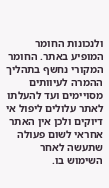ולנכונות החומר המופיע באתר. החומר המקורי נחשף בתהליך ההמרה לעיוותים מסויימים ועד להעלתו לאתר עלולים ליפול אי דיוקים ולכן אין האתר אחראי לשום פעולה שתעשה לאחר השימוש בו.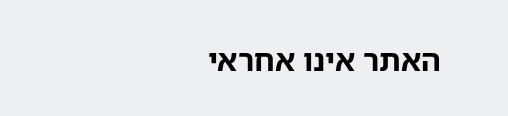האתר אינו אחראי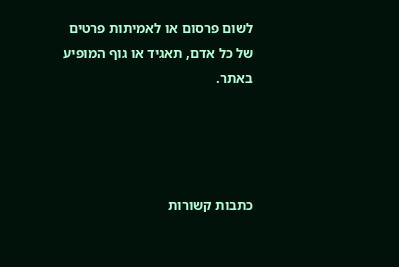לשום פרסום או לאמיתות פרטים של כל אדם, תאגיד או גוף המופיע באתר.




כתבות קשורות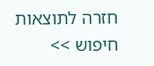חזרה לתוצאות חיפוש >>